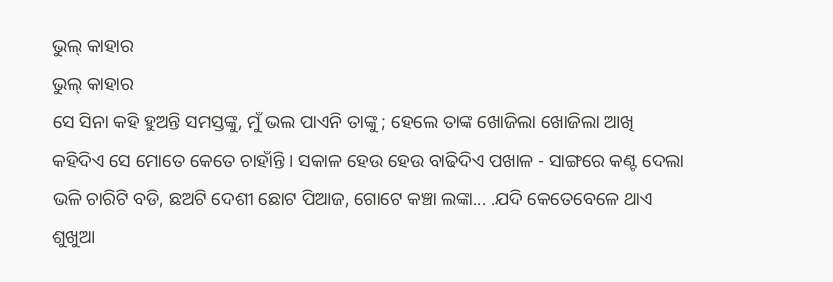ଭୁଲ୍ କାହାର
ଭୁଲ୍ କାହାର
ସେ ସିନା କହି ହୁଅନ୍ତି ସମସ୍ତଙ୍କୁ, ମୁଁ ଭଲ ପାଏନି ତାଙ୍କୁ ; ହେଲେ ତାଙ୍କ ଖୋଜିଲା ଖୋଜିଲା ଆଖି କହିଦିଏ ସେ ମୋତେ କେତେ ଚାହାଁନ୍ତି । ସକାଳ ହେଉ ହେଉ ବାଢିଦିଏ ପଖାଳ - ସାଙ୍ଗରେ କଣ୍ଟ ଦେଲା ଭଳି ଚାରିଟି ବଡି, ଛଅଟି ଦେଶୀ ଛୋଟ ପିଆଜ, ଗୋଟେ କଞ୍ଚା ଲଙ୍କା... .ଯଦି କେତେବେଳେ ଥାଏ ଶୁଖୁଆ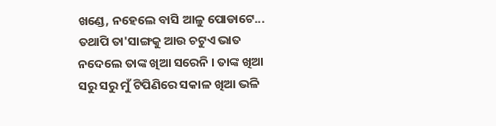ଖଣ୍ଡେ, ନହେଲେ ବାସି ଆଳୁ ପୋଡାଟେ... ତଥାପି ତା'ସାଙ୍ଗକୁ ଆଉ ଚଟୁଏ ଭାତ ନଦେଲେ ତାଙ୍କ ଖିଆ ସରେନି । ତାଙ୍କ ଖିଆ ସରୁ ସରୁ ମୁଁ ଟିପିଣିରେ ସକାଳ ଖିଆ ଭଳି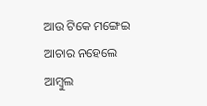ଆଉ ଟିକେ ମଙ୍ଗେଇ ଆଚାର ନହେଲେ ଆମ୍ବୁଲ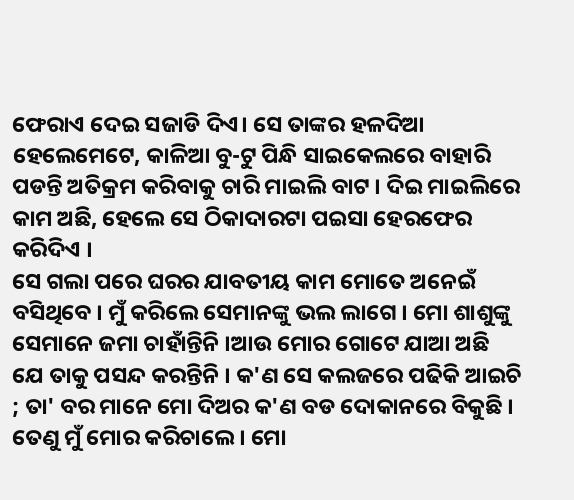ଫେରାଏ ଦେଇ ସଜାଡି ଦିଏ। ସେ ତାଙ୍କର ହଳଦିଆ ହେଲେମେଟେ, କାଳିଆ ବୁ-ଟୁ ପିନ୍ଧି ସାଇକେଲରେ ବାହାରି ପଡନ୍ତି ଅତିକ୍ରମ କରିବାକୁ ଚାରି ମାଇଲି ବାଟ । ଦିଇ ମାଇଲିରେ କାମ ଅଛି, ହେଲେ ସେ ଠିକାଦାରଟା ପଇସା ହେରଫେର କରିଦିଏ ।
ସେ ଗଲା ପରେ ଘରର ଯାବତୀୟ କାମ ମୋତେ ଅନେଇଁ ବସିଥିବେ । ମୁଁ କରିଲେ ସେମାନଙ୍କୁ ଭଲ ଲାଗେ । ମୋ ଶାଶୁଙ୍କୁ ସେମାନେ ଜମା ଚାହାଁନ୍ତିନି ।ଆଉ ମୋର ଗୋଟେ ଯାଆ ଅଛି ଯେ ତାକୁ ପସନ୍ଦ କରନ୍ତିନି । କ'ଣ ସେ କଲଜରେ ପଢିକି ଆଇଚି ; ତା' ବର ମାନେ ମୋ ଦିଅର କ'ଣ ବଡ ଦୋକାନରେ ବିକୁଛି । ତେଣୁ ମୁଁ ମୋର କରିଚାଲେ । ମୋ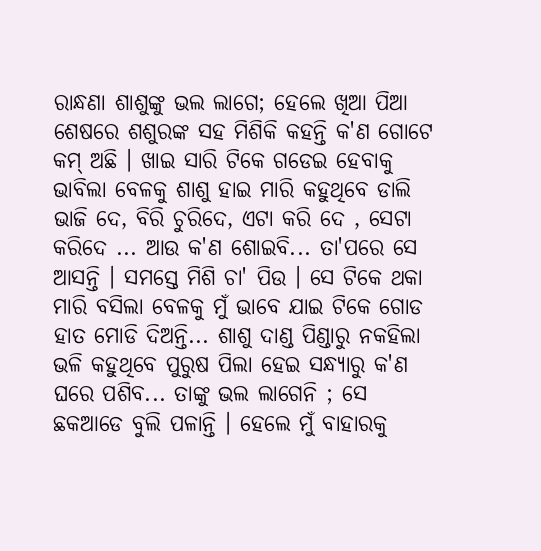ରାନ୍ଧଣା ଶାଶୁଙ୍କୁ ଭଲ ଲାଗେ; ହେଲେ ଖିଆ ପିଆ ଶେଷରେ ଶଶୁରଙ୍କ ସହ ମିଶିକି କହନ୍ତି କ'ଣ ଗୋଟେ କମ୍ ଅଛି । ଖାଇ ସାରି ଟିକେ ଗଡେଇ ହେବାକୁ ଭାବିଲା ବେଳକୁ ଶାଶୁ ହାଇ ମାରି କହୁଥିବେ ଡାଲି ଭାଜି ଦେ, ବିରି ଚୁରିଦେ, ଏଟା କରି ଦେ , ସେଟା କରିଦେ ... ଆଉ କ'ଣ ଶୋଇବି... ତା'ପରେ ସେ ଆସନ୍ତି । ସମସ୍ତେ ମିଶି ଚା' ପିଉ । ସେ ଟିକେ ଥକା ମାରି ବସିଲା ବେଳକୁ ମୁଁ ଭାବେ ଯାଇ ଟିକେ ଗୋଡ ହାତ ମୋଡି ଦିଅନ୍ତି... ଶାଶୁ ଦାଣ୍ଡ ପିଣ୍ଡାରୁ ନକହିଲା ଭଳି କହୁଥିବେ ପୁରୁଷ ପିଲା ହେଇ ସନ୍ଧ୍ୟାରୁ କ'ଣ ଘରେ ପଶିବ... ତାଙ୍କୁ ଭଲ ଲାଗେନି ; ସେ ଛକଆଡେ ବୁଲି ପଳାନ୍ତି । ହେଲେ ମୁଁ ବାହାରକୁ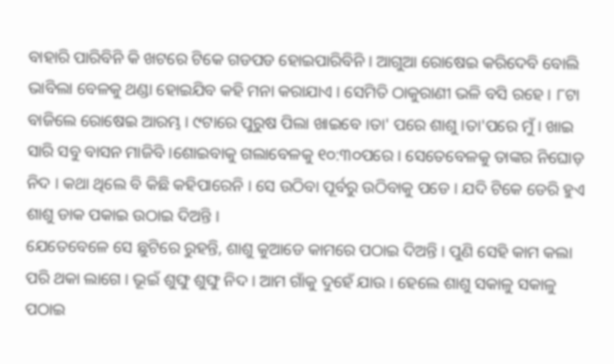ବାହାରି ପାରିବିନି କି ଖଟରେ ଟିକେ ଗଡପଡ ହୋଇପାରିବିନି । ଆଗୁଆ ରୋଷେଇ କରିଦେବି ବୋଲି ଭାବିଲା ବେଳକୁ ଥଣ୍ଡା ହୋଇଯିବ କହି ମନା କରାଯାଏ । ସେମିତି ଠାକୁରାଣୀ ଭଳି ବସି ରହେ । ୮ଟା ବାଜିଲେ ରୋଷେଇ ଆରମ୍ଭ । ୯ଟାରେ ପୁରୁଷ ପିଲା ଖାଇବେ ।ତା' ପରେ ଶାଶୁ ।ତା'ପରେ ମୁଁ । ଖାଇ ସାରି ସବୁ ବାସନ ମାଜିବି ।ଶୋଇବାକୁ ଗଲାବେଳକୁ ୧୦:୩୦ପରେ । ସେତେବେଳକୁ ତାଙ୍କର ନିଘୋଡ଼ ନିଦ । କଥା ଥିଲେ ବି କିଛି କହିପାରେନି । ସେ ଉଠିବା ପୂର୍ବରୁ ଉଠିବାକୁ ପଡେ । ଯଦି ଟିକେ ଡେରି ହୁଏ ଶାଶୁ ଡାକ ପକାଇ ଉଠାଇ ଦିଅନ୍ତି ।
ଯେତେବେଳେ ସେ ଛୁଟିରେ ରୁହନ୍ତି, ଶାଶୁ କୁଆଡେ କାମରେ ପଠାଇ ଦିଅନ୍ତି । ପୁଣି ସେହି କାମ କଲା ପରି ଥକା ଲାଗେ । ଭୂଇଁ ଶୁଙ୍ଘୁ ଶୁଙ୍ଘୁ ନିଦ । ଆମ ଗାଁକୁ ଦୁହେଁ ଯାଉ । ହେଲେ ଶାଶୁ ସକାଳୁ ସକାଳୁ ପଠାଇ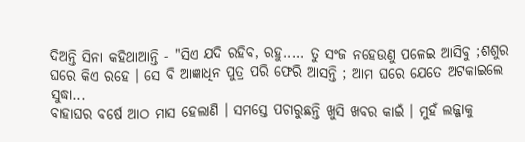ଦିଅନ୍ତି ସିନା କହିଥାଆନ୍ତି - "ସିଏ ଯଦି ରହିବ, ରହୁ..... ତୁ ସଂଜ ନହେଉଣୁ ପଳେଇ ଆସିବୁ ;ଶଶୁର ଘରେ କିଏ ରହେ । ସେ ବି ଆଜ୍ଞାଧିନ ପୁତ୍ର ପରି ଫେରି ଆସନ୍ତି ; ଆମ ଘରେ ଯେତେ ଅଟକାଇଲେ ସୁଦ୍ଧା...
ବାହାଘର ବର୍ଷେ ଆଠ ମାସ ହେଲାଣି । ସମସ୍ତେ ପଚାରୁଛନ୍ତି ଖୁସି ଖବର କାଇଁ । ମୁହଁ ଲଜ୍ଜାକୁ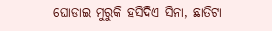ଘୋଡାଇ ମୁରୁକି ହସିଦିଏ ସିନା, ଛାତିଟା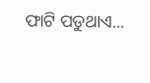ଫାଟି ପଡୁଥାଏ...